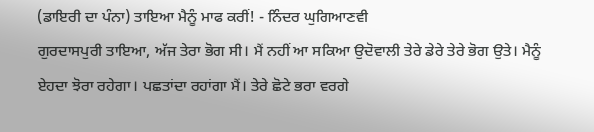(ਡਾਇਰੀ ਦਾ ਪੰਨਾ) ਤਾਇਆ ਮੈਨੂੰ ਮਾਫ ਕਰੀਂ! - ਨਿੰਦਰ ਘੁਗਿਆਣਵੀ
ਗੁਰਦਾਸਪੁਰੀ ਤਾਇਆ, ਅੱਜ ਤੇਰਾ ਭੋਗ ਸੀ। ਮੈਂ ਨਹੀਂ ਆ ਸਕਿਆ ਉਦੋਵਾਲੀ ਤੇਰੇ ਡੇਰੇ ਤੇਰੇ ਭੋਗ ਉਤੇ। ਮੈਨੂੰ ਏਹਦਾ ਝੋਰਾ ਰਹੇਗਾ। ਪਛਤਾਂਦਾ ਰਹਾਂਗਾ ਮੈਂ। ਤੇਰੇ ਛੋਟੇ ਭਰਾ ਵਰਗੇ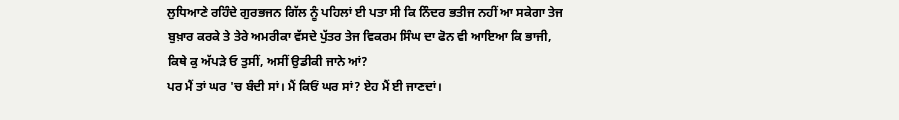ਲੁਧਿਆਣੇ ਰਹਿੰਦੇ ਗੁਰਭਜਨ ਗਿੱਲ ਨੂੰ ਪਹਿਲਾਂ ਈ ਪਤਾ ਸੀ ਕਿ ਨਿੰਦਰ ਭਤੀਜ ਨਹੀਂ ਆ ਸਕੇਗਾ ਤੇਜ ਬੁਖ਼ਾਰ ਕਰਕੇ ਤੇ ਤੇਰੇ ਅਮਰੀਕਾ ਵੱਸਦੇ ਪੁੱਤਰ ਤੇਜ ਵਿਕਰਮ ਸਿੰਘ ਦਾ ਫੋਨ ਵੀ ਆਇਆ ਕਿ ਭਾਜੀ, ਕਿਥੇ ਕੁ ਅੱਪੜੇ ਓ ਤੁਸੀਂ, ਅਸੀਂ ਉਡੀਕੀ ਜਾਨੇ ਆਂ?
ਪਰ ਮੈਂ ਤਾਂ ਘਰ 'ਚ ਬੰਦੀ ਸਾਂ। ਮੈਂ ਕਿਓਂ ਘਰ ਸਾਂ? ਏਹ ਮੈਂ ਈ ਜਾਣਦਾਂ।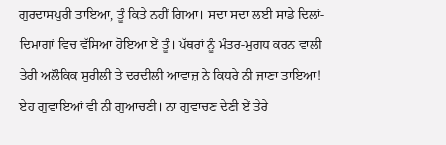ਗੁਰਦਾਸਪੁਰੀ ਤਾਇਆ, ਤੂੰ ਕਿਤੇ ਨਹੀਂ ਗਿਆ। ਸਦਾ ਸਦਾ ਲਈ ਸਾਡੇ ਦਿਲਾਂ-ਦਿਮਾਗਾਂ ਵਿਚ ਵੱਸਿਆ ਹੋਇਆ ਏਂ ਤੂੰ। ਪੱਥਰਾਂ ਨੂੰ ਮੰਤਰ-ਮੁਗਧ ਕਰਨ ਵਾਲੀ ਤੇਰੀ ਅਲੌਕਿਕ ਸੁਰੀਲੀ ਤੇ ਦਰਦੀਲੀ ਆਵਾਜ਼ ਨੇ ਕਿਧਰੇ ਨੀ ਜਾਣਾ ਤਾਇਆ! ਏਹ ਗੁਵਾਇਆਂ ਵੀ ਨੀ ਗੁਆਚਣੀ। ਨਾ ਗੁਵਾਚਣ ਦੇਣੀ ਏਂ ਤੇਰੇ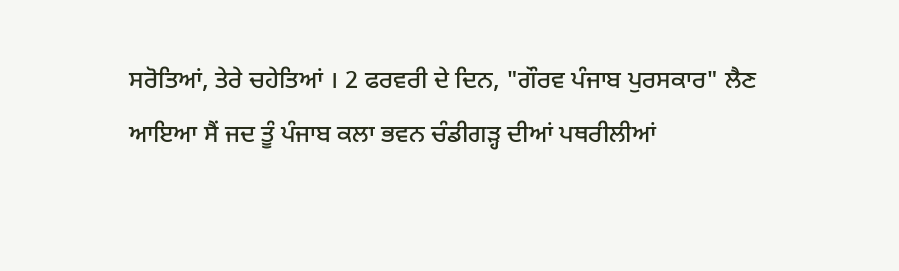ਸਰੋਤਿਆਂ, ਤੇਰੇ ਚਹੇਤਿਆਂ । 2 ਫਰਵਰੀ ਦੇ ਦਿਨ, "ਗੌਰਵ ਪੰਜਾਬ ਪੁਰਸਕਾਰ" ਲੈਣ ਆਇਆ ਸੈਂ ਜਦ ਤੂੰ ਪੰਜਾਬ ਕਲਾ ਭਵਨ ਚੰਡੀਗੜ੍ਹ ਦੀਆਂ ਪਥਰੀਲੀਆਂ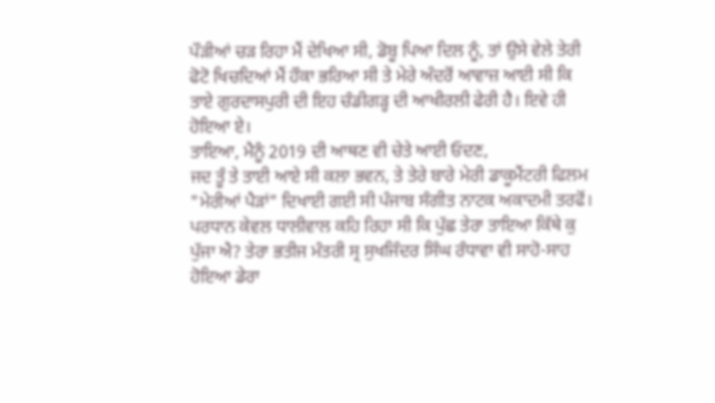ਪੌੜੀਆਂ ਚੜ ਰਿਹਾ ਮੈਂ ਦੇਖਿਆ ਸੀ, ਡੋਬੂ ਪਿਆ ਦਿਲ ਨੂੰ, ਤਾਂ ਉਸੇ ਵੇਲੇ ਤੇਰੀ ਫੋਟੋ ਖਿਚਦਿਆਂ ਮੈਂ ਹੌਕਾ ਭਰਿਆ ਸੀ ਤੇ ਮੇਰੇ ਅੰਦਰੋਂ ਆਵਾਜ਼ ਆਈ ਸੀ ਕਿ ਤਾਏ ਗੁਰਦਾਸਪੁਰੀ ਦੀ ਇਹ ਚੰਡੀਗੜ੍ਹ ਦੀ ਆਖੀਰਲੀ ਫੇਰੀ ਹੈ। ਇਵੇ ਹੀ ਹੋਇਆ ਏ।
ਤਾਇਆ, ਮੈਨੂੰ 2019 ਦੀ ਆਥਣ ਵੀ ਚੇਤੇ ਆਈ ਓਦਣ,
ਜਦ ਤੂੰ ਤੇ ਤਾਈ ਆਏ ਸੀ ਕਲਾ ਭਵਨ, ਤੇ ਤੇਰੇ ਬਾਰੇ ਮੇਰੀ ਡਾਕੂਮੈਂਟਰੀ ਫਿਲਮ "ਮੇਰੀਆਂ ਪੈੜਾਂ" ਦਿਖਾਈ ਗਈ ਸੀ ਪੰਜਾਬ ਸੰਗੀਤ ਨਾਟਕ ਅਕਾਦਮੀ ਤਰਫੋਂ। ਪਰਧਾਨ ਕੇਵਲ ਧਾਲੀਵਾਲ ਕਹਿ ਰਿਹਾ ਸੀ ਕਿ ਪੁੱਛ ਤੇਰਾ ਤਾਇਆ ਕਿੱਥੇ ਕੁ ਪੁੱਜਾ ਐ? ਤੇਰਾ ਭਤੀਜ ਮੰਤਰੀ ਸ੍ਰ ਸੁਖਜਿੰਦਰ ਸਿੰਘ ਰੰਧਾਵਾ ਵੀ ਸਾਹੋ-ਸਾਹ ਹੋਇਆ ਡੇਰਾ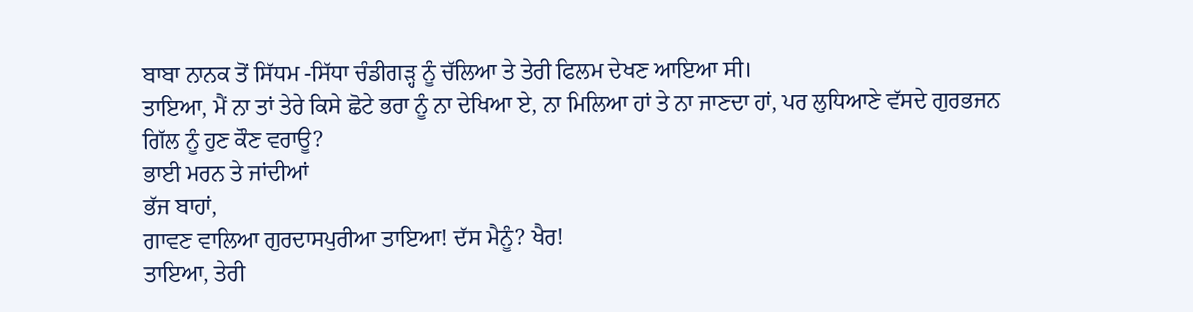ਬਾਬਾ ਨਾਨਕ ਤੋਂ ਸਿੱਧਮ -ਸਿੱਧਾ ਚੰਡੀਗੜ੍ਹ ਨੂੰ ਚੱਲਿਆ ਤੇ ਤੇਰੀ ਫਿਲਮ ਦੇਖਣ ਆਇਆ ਸੀ।
ਤਾਇਆ, ਮੈਂ ਨਾ ਤਾਂ ਤੇਰੇ ਕਿਸੇ ਛੋਟੇ ਭਰਾ ਨੂੰ ਨਾ ਦੇਖਿਆ ਏ, ਨਾ ਮਿਲਿਆ ਹਾਂ ਤੇ ਨਾ ਜਾਣਦਾ ਹਾਂ, ਪਰ ਲੁਧਿਆਣੇ ਵੱਸਦੇ ਗੁਰਭਜਨ ਗਿੱਲ ਨੂੰ ਹੁਣ ਕੌਣ ਵਰਾਊ?
ਭਾਈ ਮਰਨ ਤੇ ਜਾਂਦੀਆਂ
ਭੱਜ ਬਾਹਾਂ,
ਗਾਵਣ ਵਾਲਿਆ ਗੁਰਦਾਸਪੁਰੀਆ ਤਾਇਆ! ਦੱਸ ਮੈਨੂੰ? ਖੈਰ!
ਤਾਇਆ, ਤੇਰੀ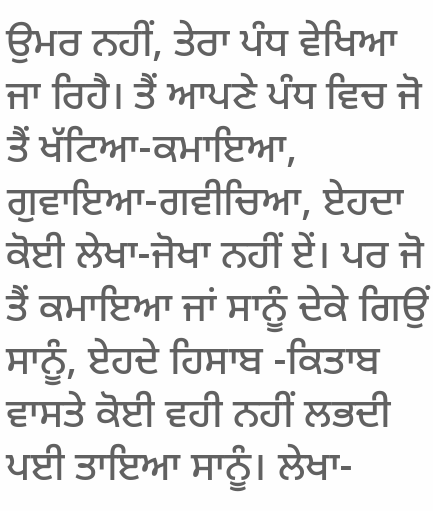ਉਮਰ ਨਹੀਂ, ਤੇਰਾ ਪੰਧ ਵੇਖਿਆ ਜਾ ਰਿਹੈ। ਤੈਂ ਆਪਣੇ ਪੰਧ ਵਿਚ ਜੋ ਤੈਂ ਖੱਟਿਆ-ਕਮਾਇਆ, ਗੁਵਾਇਆ-ਗਵੀਚਿਆ, ਏਹਦਾ ਕੋਈ ਲੇਖਾ-ਜੋਖਾ ਨਹੀਂ ਏਂ। ਪਰ ਜੋ ਤੈਂ ਕਮਾਇਆ ਜਾਂ ਸਾਨੂੰ ਦੇਕੇ ਗਿਉਂ ਸਾਨੂੰ, ਏਹਦੇ ਹਿਸਾਬ -ਕਿਤਾਬ ਵਾਸਤੇ ਕੋਈ ਵਹੀ ਨਹੀਂ ਲਭਦੀ ਪਈ ਤਾਇਆ ਸਾਨੂੰ। ਲੇਖਾ-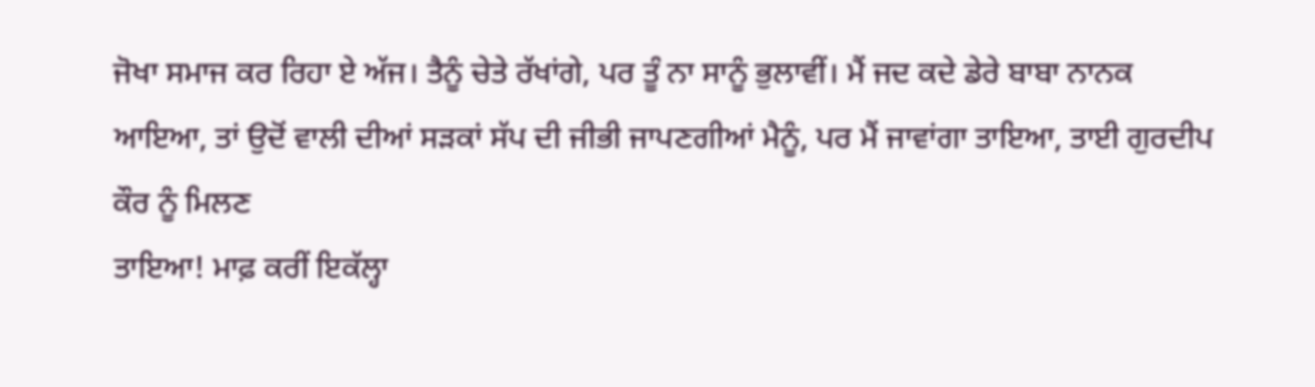ਜੋਖਾ ਸਮਾਜ ਕਰ ਰਿਹਾ ਏ ਅੱਜ। ਤੈਨੂੰ ਚੇਤੇ ਰੱਖਾਂਗੇ, ਪਰ ਤੂੰ ਨਾ ਸਾਨੂੰ ਭੁਲਾਵੀਂ। ਮੈਂ ਜਦ ਕਦੇ ਡੇਰੇ ਬਾਬਾ ਨਾਨਕ ਆਇਆ, ਤਾਂ ਉਦੋਂ ਵਾਲੀ ਦੀਆਂ ਸੜਕਾਂ ਸੱਪ ਦੀ ਜੀਭੀ ਜਾਪਣਗੀਆਂ ਮੈਨੂੰ, ਪਰ ਮੈਂ ਜਾਵਾਂਗਾ ਤਾਇਆ, ਤਾਈ ਗੁਰਦੀਪ ਕੌਰ ਨੂੰ ਮਿਲਣ
ਤਾਇਆ! ਮਾਫ਼ ਕਰੀਂ ਇਕੱਲ੍ਹਾ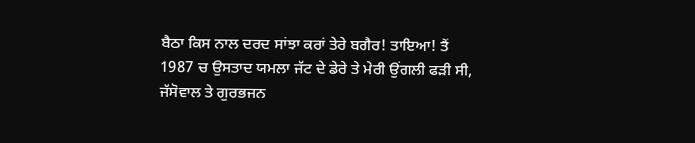ਬੈਠਾ ਕਿਸ ਨਾਲ ਦਰਦ ਸਾਂਝਾ ਕਰਾਂ ਤੇਰੇ ਬਗੈਰ! ਤਾਇਆ! ਤੈਂ 1987 ਚ ਉਸਤਾਦ ਯਮਲਾ ਜੱਟ ਦੇ ਡੇਰੇ ਤੇ ਮੇਰੀ ਉਂਗਲੀ ਫੜੀ ਸੀ, ਜੱਸੋਵਾਲ ਤੇ ਗੁਰਭਜਨ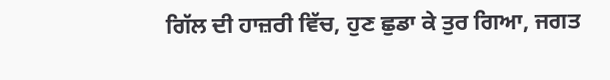ਗਿੱਲ ਦੀ ਹਾਜ਼ਰੀ ਵਿੱਚ, ਹੁਣ ਛੁਡਾ ਕੇ ਤੁਰ ਗਿਆ, ਜਗਤ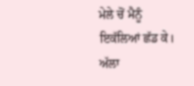ਮੇਲੇ ਚੋਂ ਮੈਨੂੰ ਇਕੱਲਿਆਂ ਛੱਡ ਕੇ।
ਅੱਲਾ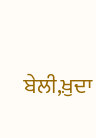ਬੇਲੀ,ਖ਼ੁਦਾ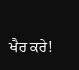ਖੈਰ ਕਰੇ!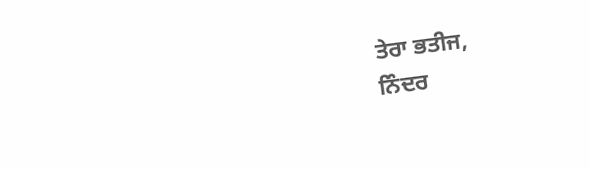ਤੇਰਾ ਭਤੀਜ,
ਨਿੰਦਰ